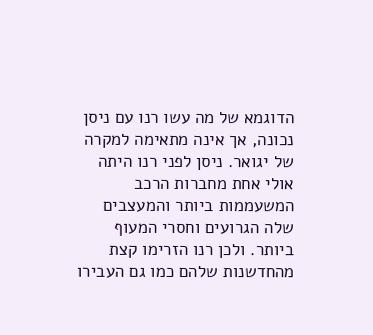הדוגמא של מה עשו רנו עם ניסן נכונה, אך אינה מתאימה למקרה של יגואר. ניסן לפני רנו היתה אולי אחת מחברות הרכב המשעממות ביותר והמעצבים שלה הגרועים וחסרי המעוף ביותר. ולכן רנו הזרימו קצת מהחדשנות שלהם כמו גם העבירו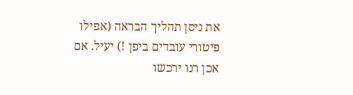את ניסן תהליך הבראה (אפילו פיטורי עובדים ביפן !) יעיל. אם אכן רנו ירכשו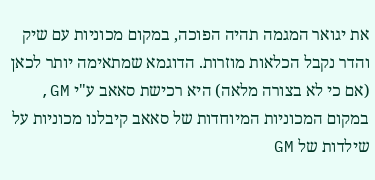את יגואר המגמה תהיה הפוכה, במקום מכוניות עם שיק והדר נקבל הכלאות מוזרות. הדוגמא שמתאימה יותר לכאן (אם כי לא בצורה מלאה) היא רכישת סאאב ע"י GM, במקום המכוניות המיוחדות של סאאב קיבלנו מכוניות על שילדות של GM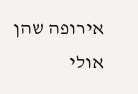אירופה שהן אולי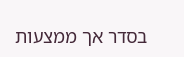בסדר אך ממצעות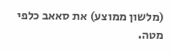(מלשון ממוצע) את סאאב כלפי מטה.